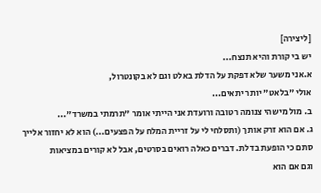[ליצירה]
יש בי קורת והיא תנצח...
א.אני משער שלא דפקת על הדלת באלט וגם לא בקונטרול,
אולי "בלאט" יותר יתאים...
ב. מול מישהי צנומה רטובה ורועדת אני הייתי אומר "תרמתי במשרד"...
ג. אם הוא זרק אותך (ותסלחי לי על זריית המלח על הפצעים...) הוא לא יחזור אלייך סתם כי הופעת בדלת. דברים כאלה רואים בסרטים, אבל לא קורים במציאות
וגם אם הוא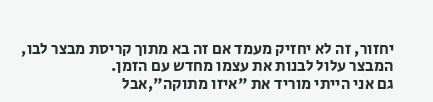יחזור, זה לא יחזיק מעמד אם זה בא מתוך קריסת מבצר לבו, המבצר עלול לבנות את עצמו מחדש עם הזמן.
גם אני הייתי מוריד את "איזו מתוקה",אבל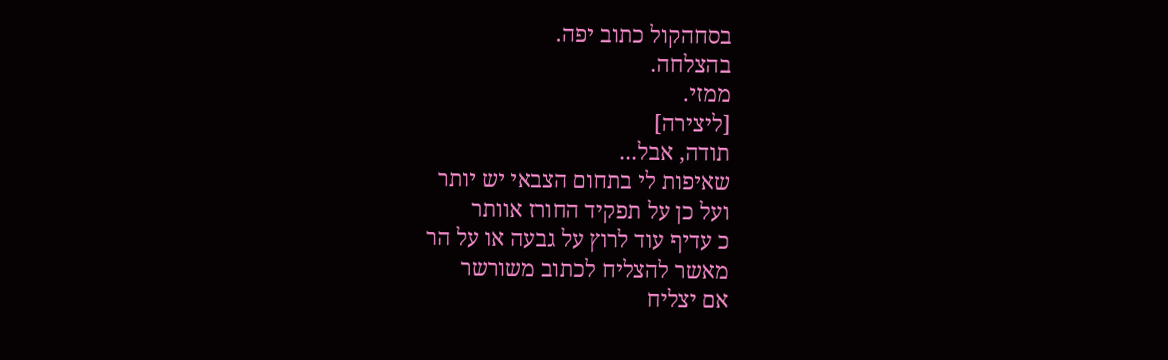בסחהקול כתוב יפה.
בהצלחה.
ממזי.
[ליצירה]
תודה, אבל...
שאיפות לי בתחום הצבאי יש יותר
ועל כן על תפקיד החורז אוותר
כ עדיף עוד לרוץ על גבעה או על הר
מאשר להצליח לכתוב משורשר
אם יצליח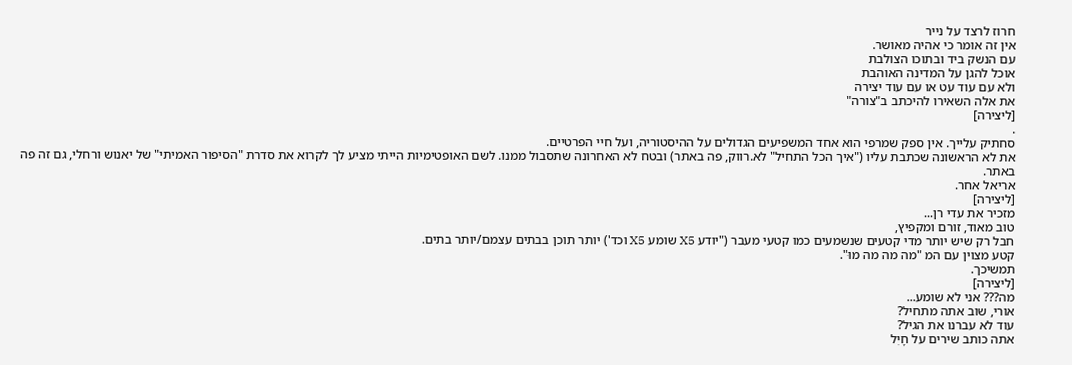חרוז לרצד על נייר
אין זה אומר כי אהיה מאושר.
עם הנשק ביד ובתוכו הצולבת
אוכל להגן על המדינה האוהבת
ולא עם עוד עט או עם עוד יצירה
את אלה השאירו להיכתב ב"צורה"
[ליצירה]
.
סחתיק עלייך. אין ספק שמרפי הוא אחד המשפיעים הגדולים על ההיסטוריה, ועל חיי הפרטיים.
את לא הראשונה שכתבת עליו ("איך הכל התחיל" לא.רווק, פה באתר) ובטח לא האחרונה שתסבול ממנו. לשם האופטימיות הייתי מציע לך לקרוא את סדרת "הסיפור האמיתי" של יאנוש ורחלי, גם זה פה באתר.
אריאל אחר.
[ליצירה]
מזכיר את עדי רן...
טוב מאוד, זורם ומקפיץ,
חבל רק שיש יותר מדי קטעים שנשמעים כמו קטעי מעבר ("יודע X5 שומע X5 וכד') יותר תוכן בבתים עצמם/יותר בתים.
קטע מצוין עם המ "מה מה מה מוּ".
תמשיכך.
[ליצירה]
מה??? אני לא שומע...
אורי, שוב אתה מתחיל?
עוד לא עברנו את הגיל?
אתה כותב שירים על חָיִל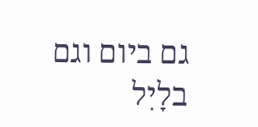גם ביום וגם בלָיִל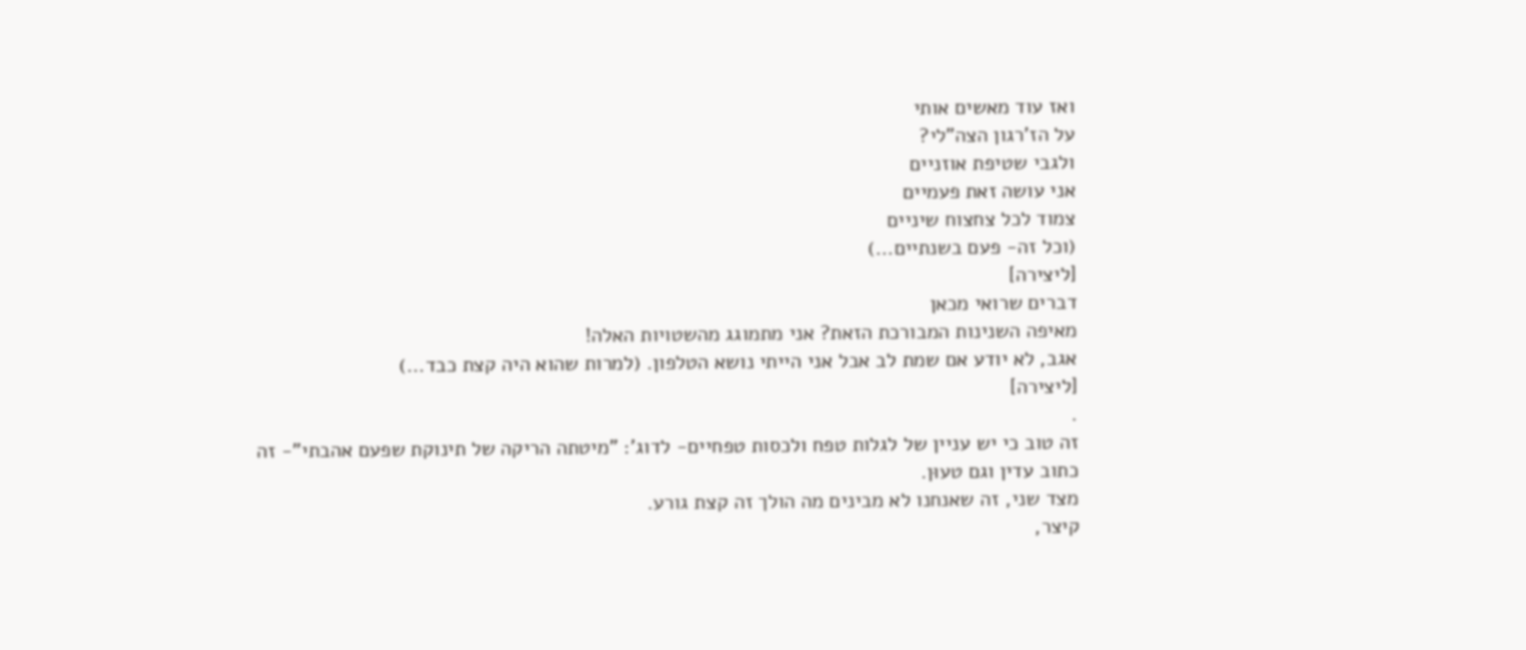ואז עוד מאשים אותי
על הז'רגון הצה"לי?
ולגבי שטיפת אוזניים
אני עושה זאת פעמיים
צמוד לכל צחצוח שיניים
(וכל זה- פעם בשנתיים...)
[ליצירה]
דברים שרואי מכאן
מאיפה השנינות המבורכת הזאת? אני מתמוגג מהשטויות האלה!
אגב, לא יודע אם שמת לב אבל אני הייתי נושא הטלפון. (למרות שהוא היה קצת כבד...)
[ליצירה]
.
זה טוב כי יש עניין של לגלות טפח ולכסות טפחיים- לדוג': "מיטתה הריקה של תינוקת שפעם אהבתי"- זה כתוב עדין וגם טעוּן.
מצד שני, זה שאנחנו לא מבינים מה הולך זה קצת גורע.
קיצר,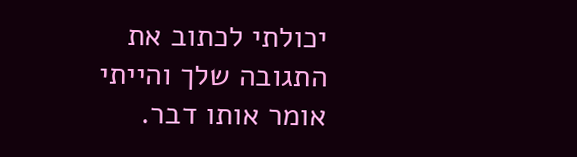יכולתי לכתוב את התגובה שלך והייתי אומר אותו דבר.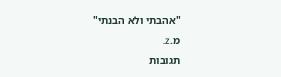"אהבתי ולא הבנתי"
מ.z.
תגובות